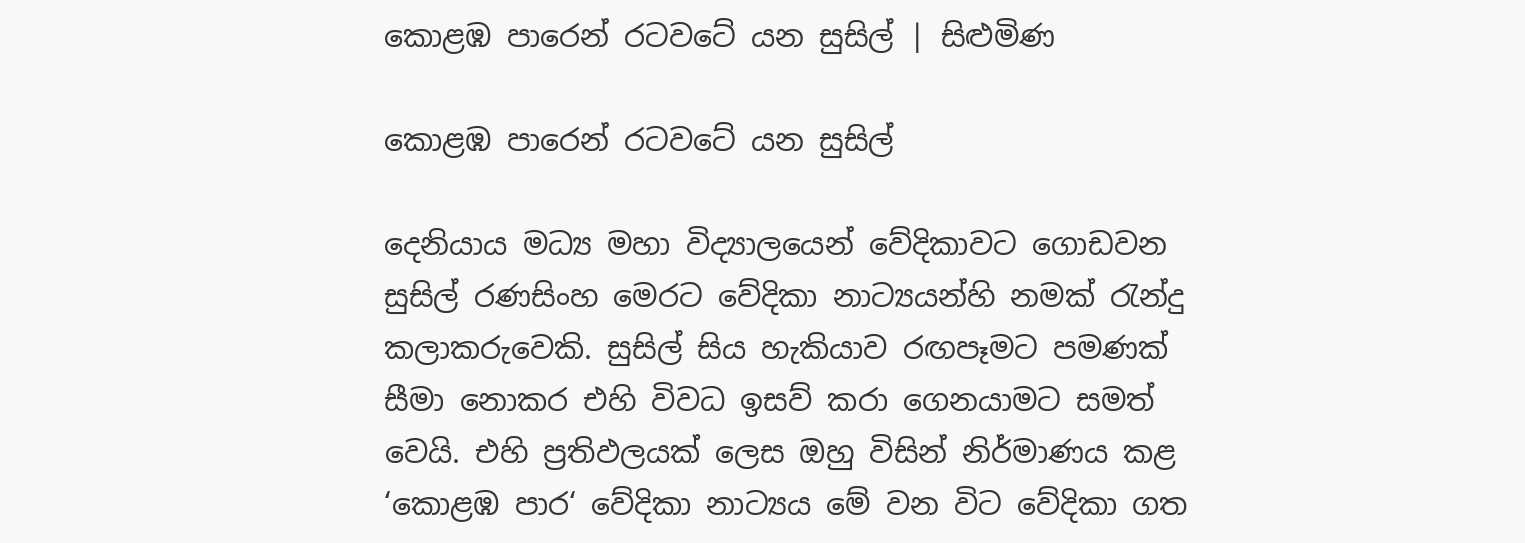කොළඹ පාරෙන් රටවටේ යන සුසිල් | සිළුමිණ

කොළඹ පාරෙන් රටවටේ යන සුසිල්

දෙනියාය මධ්‍ය මහා විද්‍යාලයෙන් වේදිකාවට ගොඩවන සුසිල් රණසිංහ මෙරට වේදිකා නාට්‍යයන්හි නමක් රැන්දු කලාකරුවෙකි. සුසිල් සිය හැකියාව රඟපෑමට පමණක් සීමා නොකර එහි විවධ ඉසව් කරා ගෙනයාමට සමත් වෙයි. එහි ප්‍රතිඵලයක් ලෙස ඔහු විසින් නිර්මාණය කළ ‘කොළඹ පාර‘ වේදිකා නාට්‍යය මේ වන විට වේදිකා ගත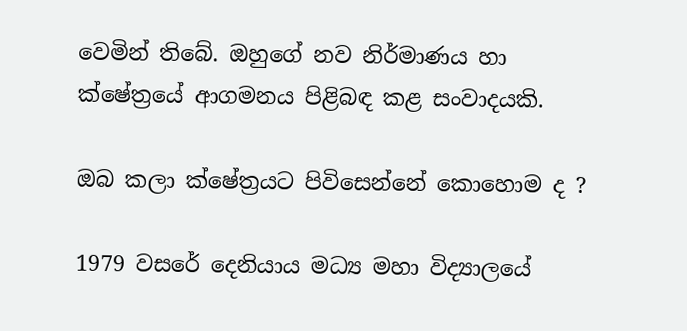වෙමින් තිබේ. ඔහුගේ නව නිර්මාණය හා ක්ෂේත්‍රයේ ආගමනය පිළිබඳ කළ සංවාදයකි.

ඔබ කලා ක්ෂේත්‍රයට පිවිසෙන්නේ කොහොම ද ?

1979 වසරේ දෙනියාය මධ්‍ය මහා විද්‍යාලයේ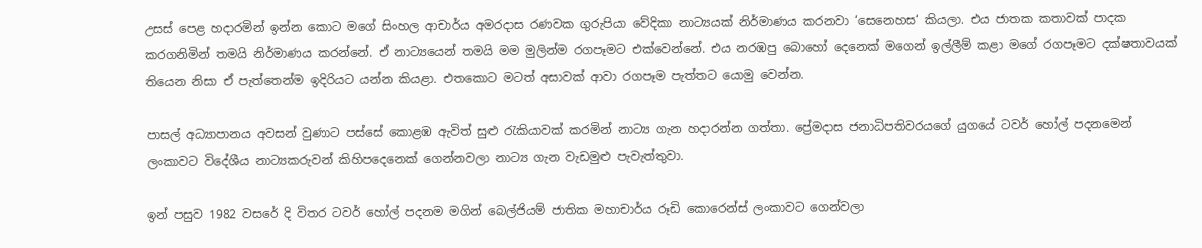උසස් පෙළ හදාරමින් ඉන්න කොට මගේ සිංහල ආචාර්ය අමරදාස රණවක ගුරුපියා වේදිකා නාට්‍යයක් නිර්මාණය කරනවා ‘සෙනෙහස‘ කියලා. එය ජාතක කතාවක් පාදක කරගනිමින් තමයි නිර්මාණය කරන්නේ. ඒ නාට්‍යයෙන් තමයි මම මුලින්ම රගපෑමට එක්වෙන්නේ. එය නරඹපු බොහෝ දෙනෙක් මගෙන් ඉල්ලීම් කළා මගේ රගපෑමට දක්ෂතාවයක් තියෙන නිසා ඒ පැත්තෙන්ම ඉදිරියට යන්න කියළා. එතකොට මටත් අසාවක් ආවා රගපෑම පැත්තට යොමු වෙන්න.

පාසල් අධ්‍යාපානය අවසන් වුණාට පස්සේ කොළඹ ඇවිත් සුළු රැකියාවක් කරමින් නාට්‍ය ගැන හදාරන්න ගත්තා. ප්‍රේමදාස ජනාධිපතිවරයගේ යුගයේ ටවර් හෝල් පදනමෙන් ලංකාවට විදේශීය නාට්‍යකරුවන් කිහිපදෙනෙක් ගෙන්නවලා නාට්‍ය ගැන වැඩමුළු පැවැත්තුවා.

ඉන් පසුව 1982 වසරේ දි විතර ටවර් හෝල් පදනම මගින් බෙල්ජියම් ජාතික මහාචාර්ය රූඩි කොරෙන්ස් ලංකාවට ගෙන්වලා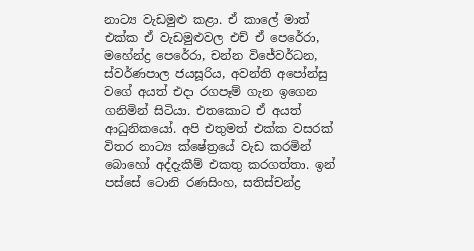නාට්‍ය වැඩමුළු කළා. ඒ කාලේ මාත් එක්ක ඒ වැඩමුළුවල එච් ඒ පෙරේරා, මහේන්ද්‍ර පෙරේරා, චන්න විජේවර්ධන, ස්වර්ණපාල ජයසූරිය, අවන්ති අපෝන්සු වගේ අයත් එදා රගපෑම් ගැන ඉගෙන ගනිමින් සිටියා. එතකොට ඒ අයත් ආධුනිකයෝ. අපි එතුමත් එක්ක වසරක් විතර නාට්‍ය ක්ෂේත්‍රයේ වැඩ කරමින් බොහෝ අද්දැකීම් එකතු කරගත්තා. ඉන් පස්සේ ටොනි රණසිංහ, සතිස්චන්ද්‍ර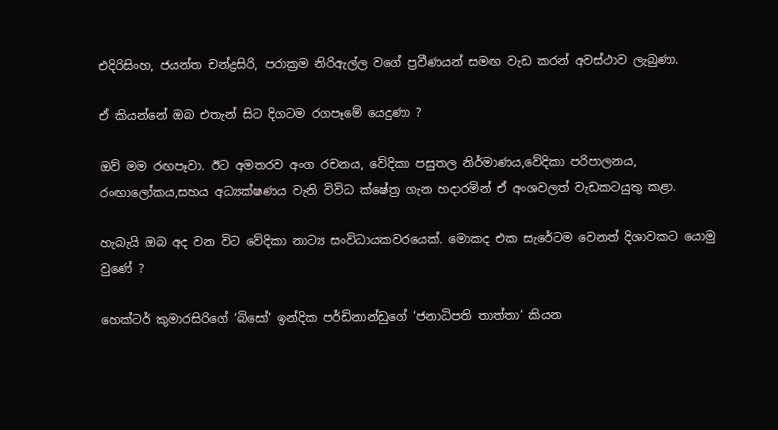එදිරිසිංහ, ජයන්ත චන්ද්‍රසිරි, පරාක්‍රම නිරිඇල්ල වගේ ප්‍රවීණයන් සමඟ වැඩ කරන් අවස්ථාව ලැබුණා.

ඒ කියන්නේ ඔබ එතැන් සිට දිගටම රගපෑමේ යෙදුණා ?

ඔව් මම රඟපෑවා. ඊට අමතරව අංග රචනය, වේදිකා පසුතල නිර්මාණය,වේදිකා පරිපාලනය, රංඟාලෝකය,සහය අධ්‍යක්ෂණය වැනි විවිධ ක්ෂේත්‍ර ගැන හදාරමින් ඒ අංශවලත් වැඩකටයුතු කළා.

හැබැයි ඔබ අද වන විට වේදිකා නාට්‍ය සංවිධායකවරයෙක්. මොකද එක සැරේටම වෙනත් දිශාවකට යොමු වුණේ ?

හෙක්ටර් කුමාරසිරිගේ ‘බිසෝ‘ ඉන්දික පර්ඩිනාන්ඩුගේ ‘ජනාධිපති තාත්තා‘ කියන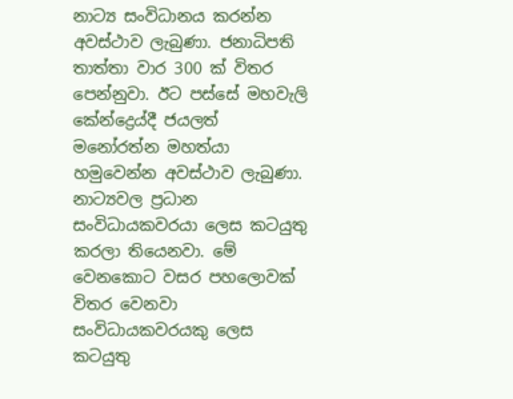නාට්‍ය සංවිධානය කරන්න අවස්ථාව ලැබුණා. ජනාධිපති තාත්තා වාර 300 ක් විතර පෙන්නුවා. ඊට පස්සේ මහවැලි කේන්ද්‍රෙය්දී ජයලත් මනෝරත්න මහත්යා හමුවෙන්න අවස්ථාව ලැබුණා. නාට්‍යවල ප්‍රධාන සංවිධායකවරයා ලෙස කටයුතු කරලා තියෙනවා. මේ වෙනකොට වසර පහලොවක් විතර වෙනවා සංවිධායකවරයකු ලෙස කටයුතු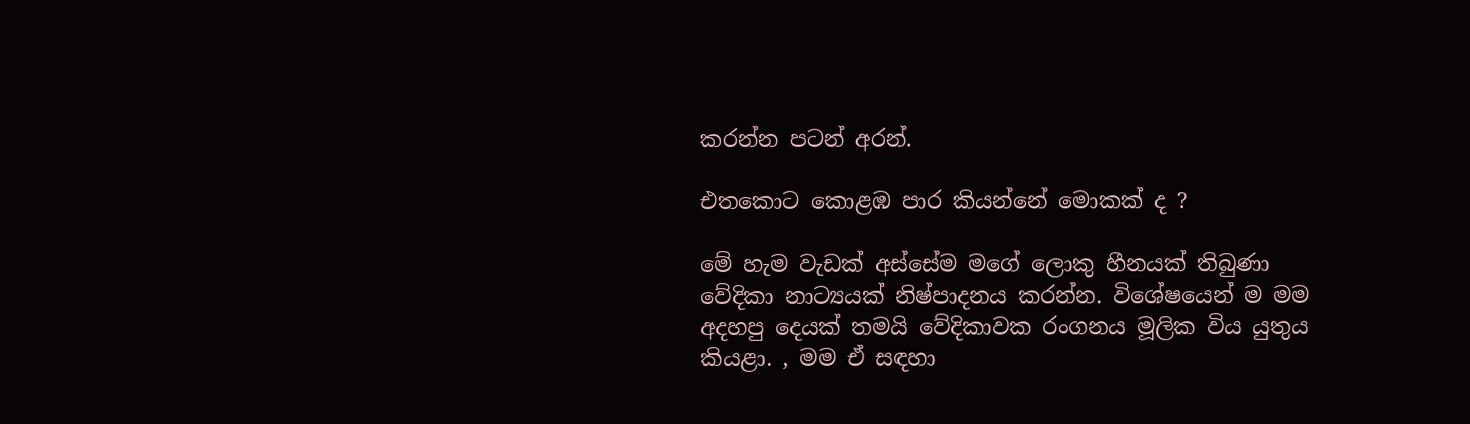කරන්න පටන් අරන්.

එතකොට කොළඹ පාර කියන්නේ මොකක් ද ?

මේ හැම වැඩක් අස්සේම මගේ ලොකු හීනයක් තිබුණා වේදිකා නාට්‍යයක් නිෂ්පාදනය කරන්න. විශේෂයෙන් ම මම අදහපු දෙයක් තමයි වේදිකාවක රංගනය මූලික විය යුතුය කියළා. , මම ඒ සඳහා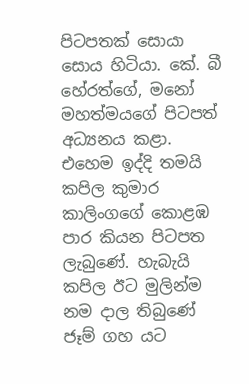පිටපතක් සොයා සොය හිටියා. කේ. බී හේරත්ගේ, මනෝ මහත්මයගේ පිටපත් අධ්‍යනය කළා. එහෙම ඉද්දි තමයි කපිල කුමාර කාලිංගගේ කොළඹ පාර කියන පිටපත ලැබුණේ. හැබැයි කපිල ඊට මුලින්ම නම දාල තිබුණේ ජෑම් ගහ යට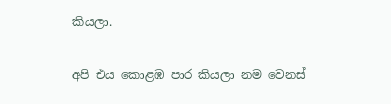කියලා.

අපි එය කොළඹ පාර කියලා නම වෙනස්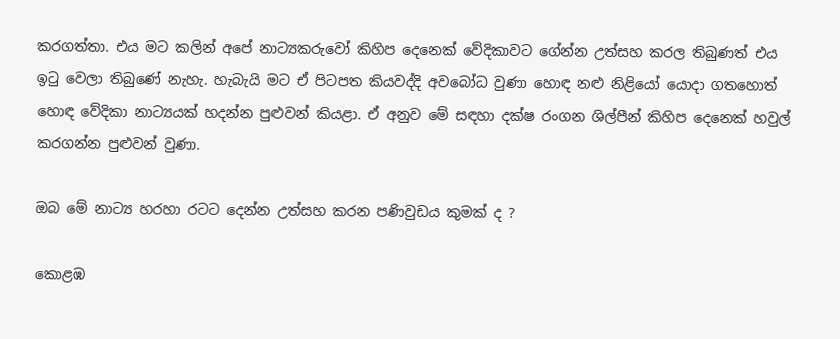කරගත්තා. එය මට කලින් අපේ නාට්‍යකරුවෝ කිහිප දෙනෙක් වේදිකාවට ගේන්න උත්සහ කරල තිබුණත් එය ඉටු වෙලා තිබුණේ නැහැ. හැබැයි මට ඒ පිටපත කියවද්දි අවබෝධ වුණා හොඳ නළු නිළියෝ යොදා ගතහොත් හොඳ වේදිකා නාට්‍යයක් හදන්න පුළුවන් කියළා. ඒ අනුව මේ සඳහා දක්ෂ රංගන ශිල්පීන් කිහිප දෙනෙක් හවුල් කරගන්න පුළුවන් වුණා.

ඔබ මේ නාට්‍ය හරහා රටට දෙන්න උත්සහ කරන පණිවුඩය කුමක් ද ?

කොළඹ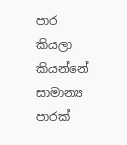පාර කියලා කියන්නේ සාමාන්‍ය පාරක්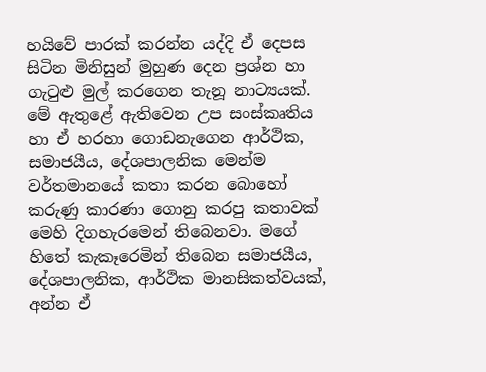හයිවේ පාරක් කරන්න යද්දි ඒ දෙපස සිටින මිනිසුන් මුහුණ දෙන ප්‍රශ්න හා ගැටුළු මුල් කරගෙන තැනූ නාට්‍යයක්. මේ ඇතුළේ ඇතිවෙන උප සංස්කෘතිය හා ඒ හරහා ගොඩනැගෙන ආර්ථික, සමාජයීය, දේශපාලනික මෙන්ම වර්තමානයේ කතා කරන බොහෝ කරුණු කාරණා ගොනු කරපු කතාවක් මෙහි දිගහැරමෙන් තිබෙනවා. මගේ හිතේ කැකෑරෙමින් තිබෙන සමාජයීය, දේශපාලනික, ආර්ථික මානසිකත්වයක්, අන්න ඒ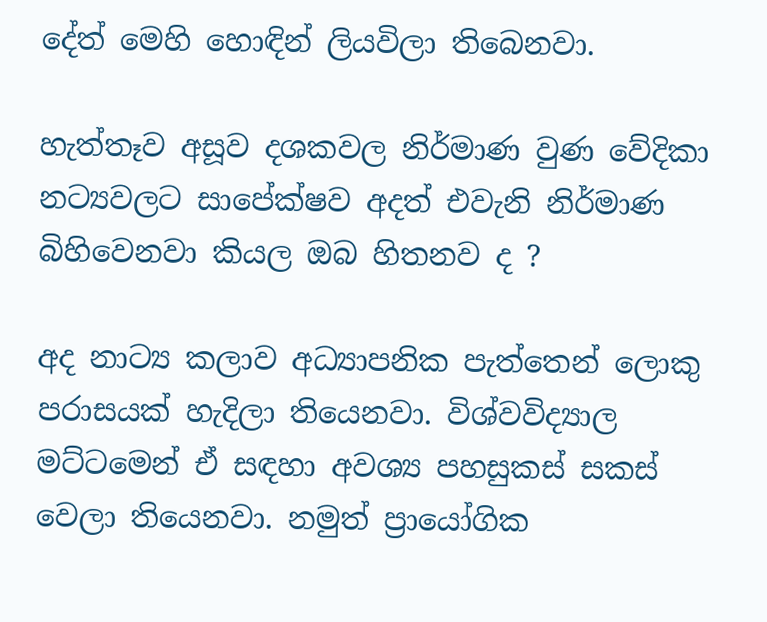දේත් මෙහි හොඳින් ලියවිලා තිබෙනවා.

හැත්තෑව අසූව දශකවල නිර්මාණ වුණ වේදිකා නට්‍යවලට සාපේක්ෂව අදත් එවැනි නිර්මාණ බිහිවෙනවා කියල ඔබ හිතනව ද ?

අද නාට්‍ය කලාව අධ්‍යාපනික පැත්තෙන් ලොකු පරාසයක් හැදිලා තියෙනවා. විශ්වවිද්‍යාල මට්ටමෙන් ඒ සඳහා අවශ්‍ය පහසුකස් සකස් වෙලා තියෙනවා. නමුත් ප්‍රායෝගික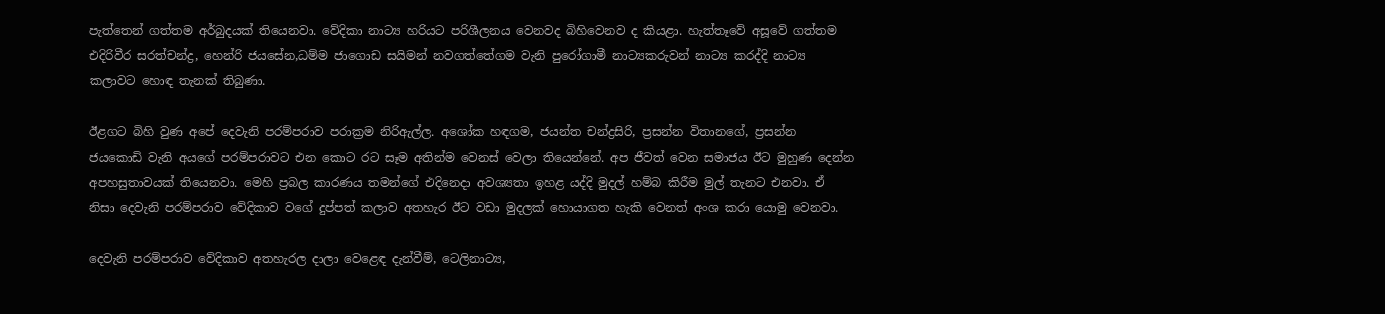පැත්තෙන් ගත්තම අර්බුදයක් තියෙනවා. වේදිකා නාට්‍ය හරියට පරිශීලනය වෙනවද බිහිවෙනව ද කියළා. හැත්තෑවේ අසූවේ ගත්තම එදිරිවීර සරත්චන්ද්‍ර, හෙන්රි ජයසේන,ධම්ම ජාගොඩ සයිමන් නවගත්තේගම වැනි පුරෝගාමී නාට්‍යකරුවන් නාට්‍ය කරද්දි නාට්‍ය කලාවට හොඳ තැනක් තිබුණා.

ඊළගට බිහි වුණ අපේ දෙවැනි පරම්පරාව පරාක්‍රම නිරිඇල්ල. අශෝක හඳගම, ජයන්ත චන්ද්‍රසිරි, ප්‍රසන්න විතානගේ, ප්‍රසන්න ජයකොඩි වැනි අයගේ පරම්පරාවට එන කොට රට සෑම අතින්ම වෙනස් වෙලා තියෙන්නේ. අප ජීවත් වෙන සමාජය ඊට මුහුණ දෙන්න අපහසුතාවයක් තියෙනවා. මෙහි ප්‍රබල කාරණය තමන්ගේ එදිනෙදා අවශ්‍යතා ඉහළ යද්දි මුදල් හම්බ කිරීම මුල් තැනට එනවා. ඒ නිසා දෙවැනි පරම්පරාව වේදිකාව වගේ දුප්පත් කලාව අතහැර ඊට වඩා මුදලක් හොයාගත හැකි වෙනත් අංශ කරා යොමු වෙනවා.

දෙවැනි පරම්පරාව වේදිකාව අතහැරල දාලා වෙළෙඳ දැන්වීම්, ටෙලිනාට්‍ය,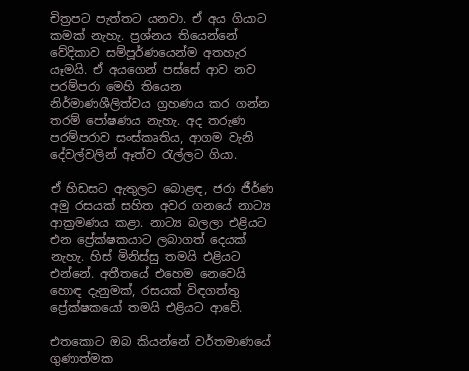චිත්‍රපට පැත්තට යනවා. ඒ අය ගියාට කමක් නැහැ. ප්‍රශ්නය තියෙන්නේ වේදිකාව සම්පූර්ණයෙන්ම අතහැර යෑමයි. ඒ අයගෙන් පස්සේ ආව නව පරම්පරා මෙහි තියෙන නිර්මාණශීලිත්වය ග්‍රහණය කර ගන්න තරම් පෝෂණය නැහැ. අද තරුණ පරම්පරාව සංස්කෘතිය, ආගම වැනි දේවල්වලින් ඈත්ව රැල්ලට ගියා.

ඒ හිඩසට ඇතුලට බොළඳ, ජරා ජීර්ණ අමු රසයක් සහිත අවර ගනයේ නාට්‍ය ආක්‍රමණය කළා. නාට්‍ය බලලා එළියට එන ප්‍රේක්ෂකයාට ලබාගත් දෙයක් නැහැ. හිස් මිනිස්සු තමයි එළියට එන්නේ. අතීතයේ එහෙම නෙවෙයි හොඳ දැනුමක්, රසයක් විඳගත්තු ප්‍රේක්ෂකයෝ තමයි එළියට ආවේ.

එතකොට ඔබ කියන්නේ වර්තමාණයේ ගුණාත්මක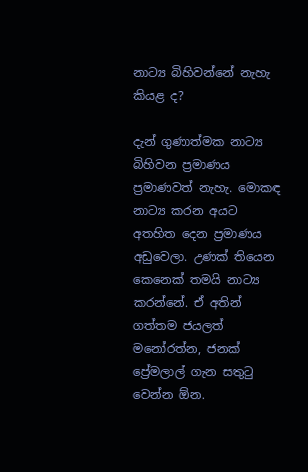නාට්‍ය බිහිවන්නේ නැහැ කියළ ද?

දැන් ගුණාත්මක නාට්‍ය බිහිවන ප්‍රමාණය ප්‍රමාණවත් නැහැ. මොකඳ නාට්‍ය කරන අයට අතහිත දෙන ප්‍රමාණය අඩුවෙලා. උණක් තියෙන කෙනෙක් තමයි නාට්‍ය කරන්නේ. ඒ අතින් ගත්තම ජයලත් මනෝරත්න, ජනක් ප්‍රේමලාල් ගැන සතුටු වෙන්න ඕන.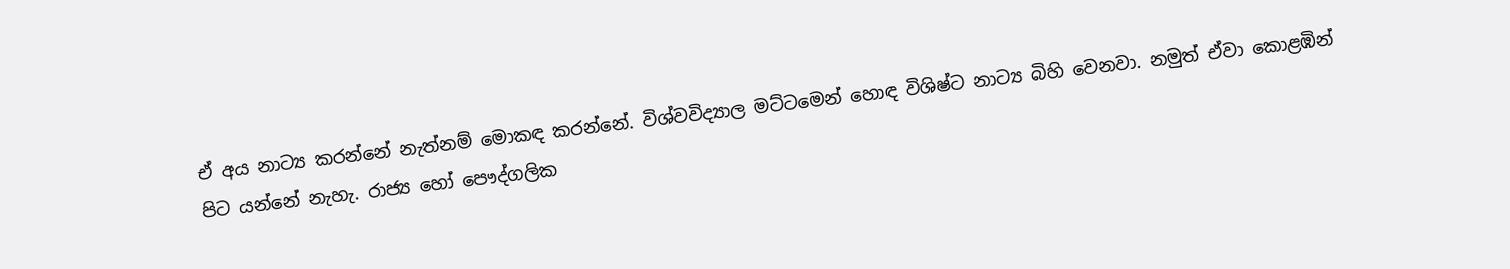ඒ අය නාට්‍ය කරන්නේ නැත්නම් මොකඳ කරන්නේ. විශ්වවිද්‍යාල මට්ටමෙන් හොඳ විශිෂ්ට නාට්‍ය බිහි වෙනවා. නමුත් ඒවා කොළඹින් පිට යන්නේ නැහැ. රාජ්‍ය හෝ පෞද්ගලික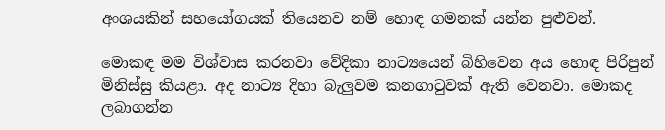අංශයකින් සහයෝගයක් තියෙනව නම් හොඳ ගමනක් යන්න පුළුවන්.

මොකඳ මම විශ්වාස කරනවා වේදිකා නාට්‍යයෙන් බිහිවෙන අය හොඳ පිරිපුන් මිනිස්සු කියළා. අද නාට්‍ය දිහා බැලුවම කනගාටුවක් ඇති වෙනවා. මොකද ලබාගන්න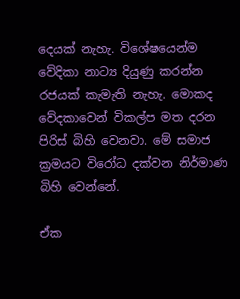දෙයක් නැහැ. විශේෂයෙන්ම වේදිකා නාට්‍ය දියුණු කරන්න රජයක් කැමැති නැහැ. මොකද වේදකාවෙන් විකල්ප මත දරන පිරිස් බිහි වෙනවා. මේ සමාජ ක්‍රමයට විරෝධ දක්වන නිර්මාණ බිහි වෙන්නේ.

ඒක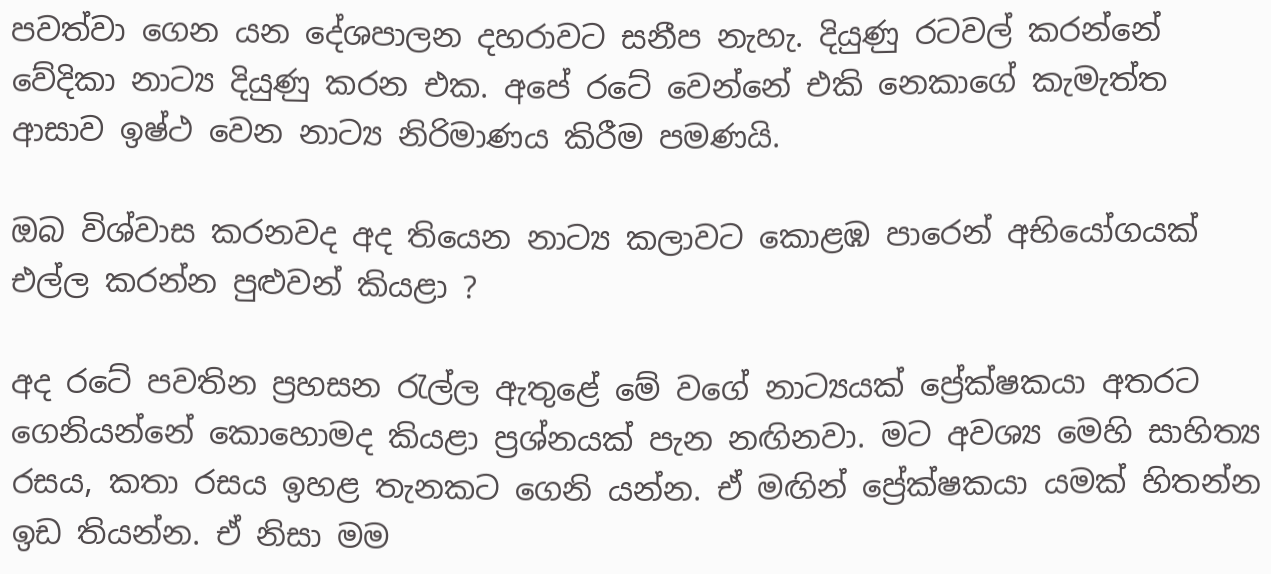පවත්වා ගෙන යන දේශපාලන දහරාවට සනීප නැහැ. දියුණු රටවල් කරන්නේ වේදිකා නාට්‍ය දියුණු කරන එක. අපේ රටේ වෙන්නේ එකි නෙකාගේ කැමැත්ත ආසාව ඉෂ්ථ වෙන නාට්‍ය නිරිමාණය කිරීම පමණයි.

ඔබ විශ්වාස කරනවද අද තියෙන නාට්‍ය කලාවට කොළඹ පාරෙන් අභියෝගයක් එල්ල කරන්න පුළුවන් කියළා ?

අද රටේ පවතින ප්‍රහසන රැල්ල ඇතුළේ මේ වගේ නාට්‍යයක් ප්‍රේක්ෂකයා අතරට ගෙනියන්නේ කොහොමද කියළා ප්‍රශ්නයක් පැන නඟිනවා. මට අවශ්‍ය මෙහි සාහිත්‍ය රසය, කතා රසය ඉහළ තැනකට ගෙනි යන්න. ඒ මඟින් ප්‍රේක්ෂකයා යමක් හිතන්න ඉඩ තියන්න. ඒ නිසා මම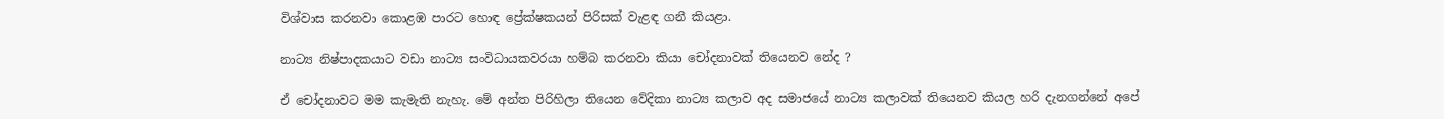විශ්වාස කරනවා කොළඹ පාරට හොඳ ප්‍රේක්ෂකයන් පිරිසක් වැළඳ ගනී කියළා.

නාට්‍ය නිෂ්පාදකයාට වඩා නාට්‍ය සංවිධායකවරයා හම්බ කරනවා කියා චෝදනාවක් තියෙනව නේද ?

ඒ චෝදනාවට මම කැමැති නැහැ. මේ අන්ත පිරිහිලා තියෙන වේදිකා නාට්‍ය කලාව අද සමාජයේ නාට්‍ය කලාවක් තියෙනව කියල හරි දැනගන්නේ අපේ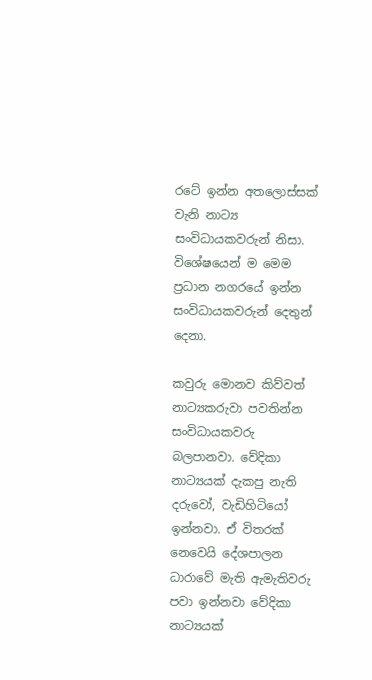රටේ ඉන්න අතලොස්සක් වැනි නාට්‍ය සංවිධායකවරුන් නිසා. විශේෂයෙන් ම මෙම ප්‍රධාන නගරයේ ඉන්න සංවිධායකවරුන් දෙතුන් දෙනා.

කවුරු මොනව කිව්වත් නාට්‍යකරුවා පවතින්න සංවිධායකවරු බලපානවා. වේදිකා නාට්‍යයක් දැකපු නැති දරුවෝ, වැඩිහිටියෝ ඉන්නවා. ඒ විතරක් නෙවෙයි දේශපාලන ධාරාවේ මැති ඇමැතිවරු පවා ඉන්නවා වේදිකා නාට්‍යයක්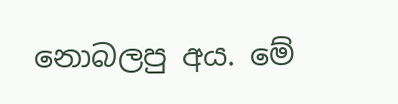නොබලපු අය. මේ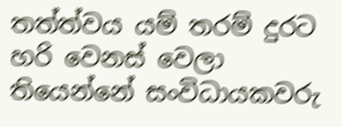තත්ත්වය යම් තරම් දුරට හරි වෙනස් වෙලා තියෙන්නේ සංවිධායකවරු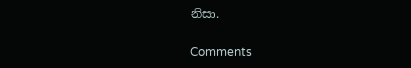නිසා.

Comments